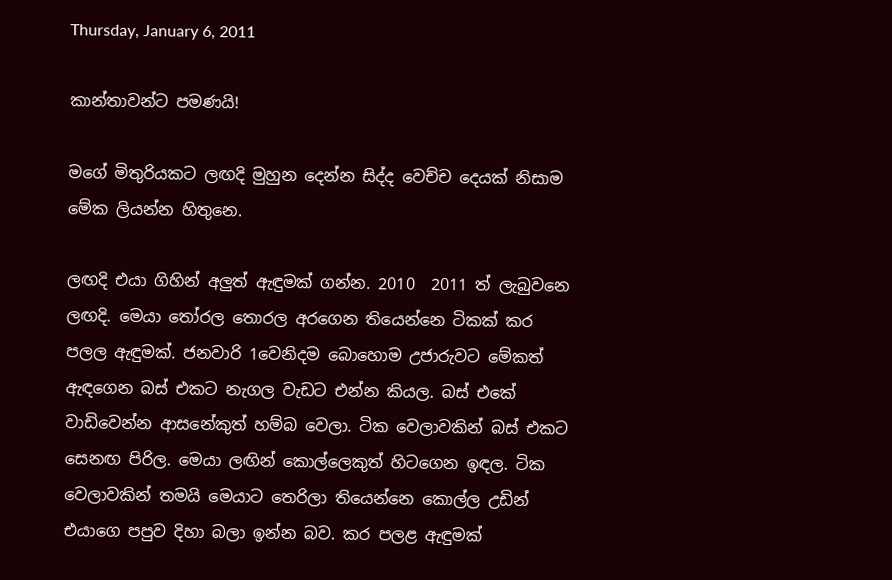Thursday, January 6, 2011

කාන්තාවන්ට පමණයි!

මගේ මිතුරියකට ලඟදි මුහුන දෙන්න සිද්ද වෙච්ච දෙයක් නිසාම මේක ලියන්න හිතුනෙ.

ලඟදි එයා ගිහින් අලුත් ඇඳුමක් ගන්න. 2010  2011 ත් ලැබුවනෙ ලඟදි. මෙයා ‍තෝරල තොරල අරගෙන තියෙන්නෙ ටිකක් කර පලල ඇඳුමක්. ජනවාරි 1වෙනිදම බොහොම උජාරුවට මේකත් ඇඳගෙන බස් එකට නැගල වැඩට එන්න කියල. බස් එකේ වාඩිවෙන්න ආසනේකුත් හම්බ වෙලා. ටික වෙලාවකින් බස් එකට සෙනඟ පිරිල. මෙයා ලඟින් කොල්ලෙකුත් හිටගෙන ඉඳල. ටික වෙලාවකින් තමයි මෙයාට තෙරිලා තියෙන්නෙ කොල්ල උඩින් එයාගෙ පපුව දිහා බලා ඉන්න බව. කර පලළ ඇඳුමක්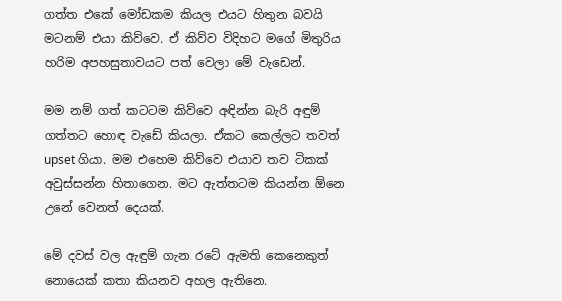ගත්ත එකේ මෝඩකම කියල එයට හිතුන බවයි මටනම් එයා කිව්වෙ. ඒ කිව්ව විදිහට මගේ මිතුරිය හරිම අපහසුතාවයට පත් වෙලා මේ වැඩෙන්.

මම නම් ගත් කටටම කිව්වෙ අඳින්න බැරි අඳුම් ගත්තට හොඳ වැඩේ කියලා. ඒකට කෙල්ලට තවත් upset ගියා. මම එහෙම කිව්වෙ එයාව තව ටිකක් අවුස්සන්න හිතාගෙන. මට ඇත්තටම කියන්න ඕනෙ උනේ වෙනත් දෙයක්.

මේ දවස් වල ඇඳුම් ගැන රටේ ඇමති කෙනෙකුත් නොයෙක් කතා කියනව අහල ඇතිනෙ.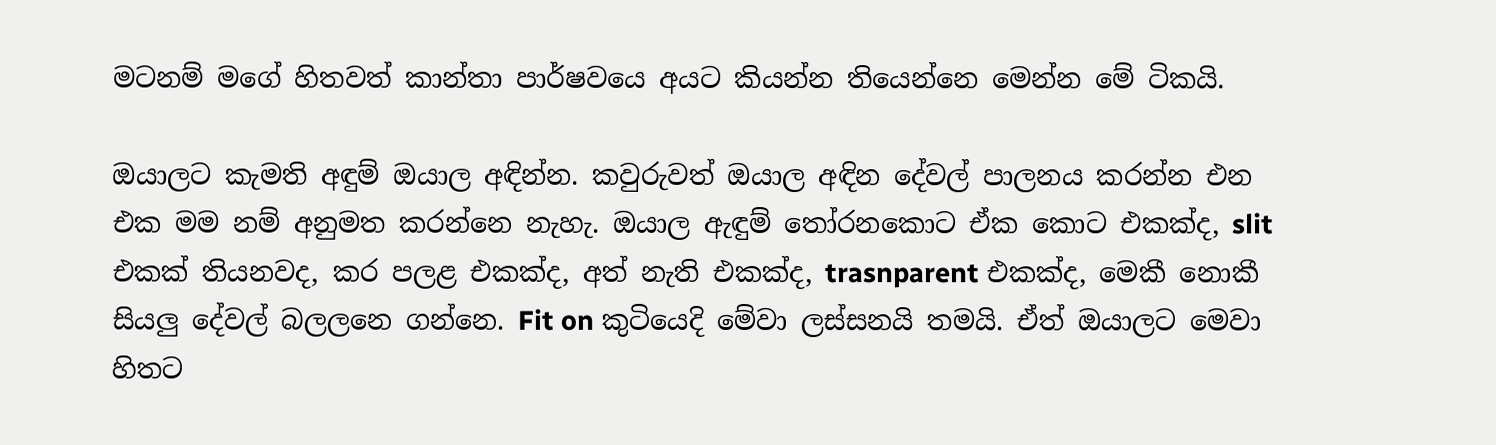මටනම් මගේ හිතවත් කාන්තා පාර්ෂවයෙ අයට කියන්න තියෙන්නෙ මෙන්න මේ ටිකයි.

ඔයාලට කැමති අඳුම් ඔයාල අඳින්න. කවුරුවත් ඔයාල අඳින දේවල් පාලනය කරන්න එන එක මම නම් අනුමත කරන්නෙ නැහැ. ඔයාල ඇඳුම් ‍තෝරනකොට ඒක කොට එකක්ද, slit එකක් තියනවද, කර පලළ එකක්ද, අත් නැති එකක්ද, trasnparent එකක්ද, මෙකී නොකී සියලු දේවල් බලලනෙ ගන්නෙ. Fit on කුටියෙදි මේවා ලස්සනයි තමයි. ඒත් ඔයාලට මෙවා හිතට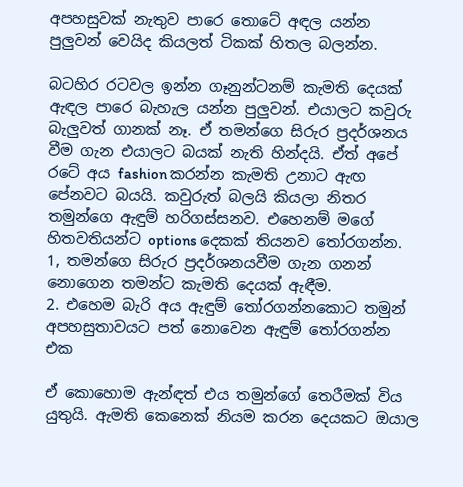අපහසුවක් නැතුව පාරෙ තොටේ අඳල යන්න පුලුවන් වෙයිද කියලත් ටිකක් හිතල බලන්න.

බටහිර රටවල ඉන්න ගෑනුන්ටනම් කැමති දෙයක් ඇඳල පාරෙ බැහැල යන්න පුලුවන්. එයාලට කවුරු බැලුවත් ගානක් නෑ. ඒ තමන්ගෙ සිරුර ප්‍රදර්ශනය වීම ගැන එයාලට බයක් නැති හින්දයි. ඒත් අපේ රටේ අය fashion කරන්න කැමති උනාට ඇඟ පේනවට බයයි. කවුරුත් බලයි කියලා නිතර තමුන්ගෙ ඇඳුම් හරිගස්සනව. එහෙනම් මගේ හිතවතියන්ට options දෙකක් තියනව ‍තෝරගන්න.
1, තමන්ගෙ සිරුර ප්‍රදර්ශනයවීම ගැන ගනන් නොගෙන තමන්ට කැමති දෙයක් ඇඳීම.
2. එහෙම බැරි අය ඇඳුම් ‍තෝරගන්නකොට තමුන් අපහසුතාවයට පත් නොවෙන ඇඳුම් ‍තෝරගන්න එක

ඒ කොහොම ඇන්ඳත් එය තමුන්ගේ තෙරීමක් විය යුතුයි. ඇමති කෙනෙක් නියම කරන දෙයකට ඔයාල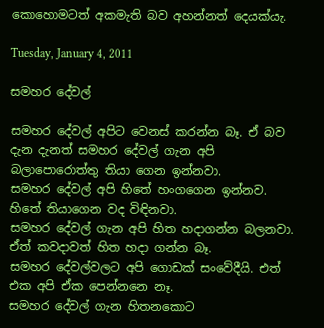කොහොමටත් අකමැති බව අහන්නත් දෙයක්යැ.

Tuesday, January 4, 2011

සමහර දේවල්

සමහර දේවල් අපිට වෙනස් කරන්න බෑ. ඒ බව දැන දැනත් සමහර දේවල් ගැන අපි බලාපොරොත්තු තියා ගෙන ඉන්නවා.
සමහර දේවල් අපි හිතේ හංගගෙන ඉන්නව. හිතේ තියාගෙන වද විඳිනවා.
සමහර දේවල් ගැන අපි හිත හදාගන්න බලනවා. ඒත් කවදාවත් හිත හදා ගන්න බෑ.
සමහර දේවල්වලට අපි ගොඩක් සංවේදීයි. එත් එක අපි ඒක පෙන්නනෙ නෑ.
සමහර දේවල් ගැන හිතනකොට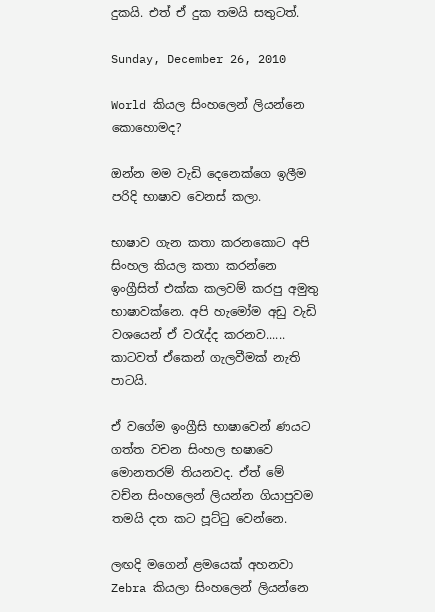දුකයි. එත් ඒ දුක තමයි සතුටත්.

Sunday, December 26, 2010

World කියල සිංහලෙන් ලියන්නෙ කොහොමද?

ඔන්න මම වැඩි දෙනෙක්ගෙ ඉලීම පරිදි භාෂාව වෙනස් කලා.

භාෂාව ගැන කතා කරනකොට අපි සිංහල කියල කතා කරන්නෙ ඉංග්‍රීසිත් එක්ක කලවම් කරපු අමුතු භාෂාවක්නෙ. අපි හැමෝම අඩු වැඩි  වශයෙන් ඒ ව‍රැද්ද කරනව...... කාටවත් ඒකෙන් ගැලවීමක් නැති පාටයි.

ඒ වගේම ඉංග්‍රීසි භාෂාවෙන් ණයට ගත්ත වචන සිංහල භෂාවෙ මොනතරම් තියනවද. ඒත් මේ වච්න සිංහලෙන් ලියන්න ගියාපුවම තමයි දත කට පූට්‍ටු වෙන්නෙ.

ලඟදි මගෙන් ළමයෙක් අහනවා Zebra කියලා සිංහලෙන් ලියන්නෙ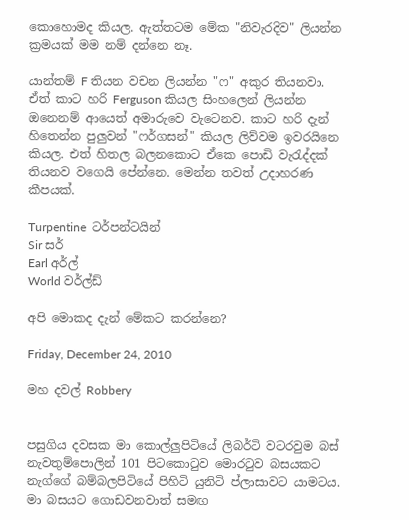කොහොමද කියල. ඇත්තටම මේක "නිවැරදිව" ලියන්න ක්‍රමයක් මම නම් දන්නෙ නෑ.

යාන්තම් F තියන වචන ලියන්න "ෆ" අකුර තියනවා. ඒත් කාට හරි Ferguson කියල සිංහලෙන් ලියන්න ඔනෙනම් ආයෙත් අමාරුවෙ වැටෙනව. කාට හරි දැන් හිතෙන්න පුලුවන් "ෆර්ගසන්" කියල ලිව්වම ඉවරයිනෙ කියල. එත් හිතල බලනකොට ඒකෙ පොඩි වැ‍රැද්දක් තියනව වගෙයි පේන්නෙ. මෙන්න තවත් උදාහරණ කීපයක්.

Turpentine  ටර්පන්ටයින්
Sir සර්
Earl අර්ල්
World වර්ල්ඩ්

අපි මොකද දැන් මේකට කරන්නෙ?

Friday, December 24, 2010

මහ දවල් Robbery


පසුගිය දවසක මා කොල්ලුපිටියේ ලිබර්ටි වටරවුම බස් නැවතුම්පොලින් 101 පිටකො‍ටුව මොර‍ටුව බසයකට නැග්ගේ බම්බලපිටියේ පිහිටි යුනිටි ප්ලාසාවට යාමටය. මා බසයට ගොඩවනවාත් සමඟ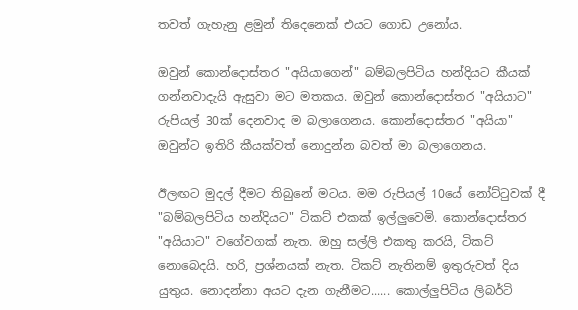තවත් ගැහැනු ළමුන් තිදෙනෙක් එයට ගොඩ උනෝය.

ඔවුන් කොන්දොස්තර "අයියාගෙන්" බම්බලපිටිය හන්දියට කීයක් ගන්නවාදැයි ඇසුවා මට මතකය. ඔවුන් කොන්දොස්තර "අයියාට" රුපියල් 30ක් දෙනවාද ම බලාගෙනය. කොන්දොස්තර "අයියා" ඔවුන්ට ඉතිරි කීයක්වත් නොදුන්න බවත් මා බලාගෙනය.

ඊලඟට මුදල් දීමට තිබුනේ මටය. මම රුපියල් 10යේ නෝට්‍ටුවක් දී "බම්බලපිටිය හන්දියට" ටිකට් එකක් ඉල්ලුවෙමි. කොන්දොස්තර "අයියාට" වගේවගක් නැත. ඔහු සල්ලි එකතු කරයි, ටිකට් නොබෙදයි. හරි, ප්‍රශ්නයක් නැත. ටිකට් නැතිනම් ඉතුරුවත් දිය යුතුය. නොදන්නා අයට දැන ගැනීමට...... කොල්ලුපිටිය ලිබර්ටි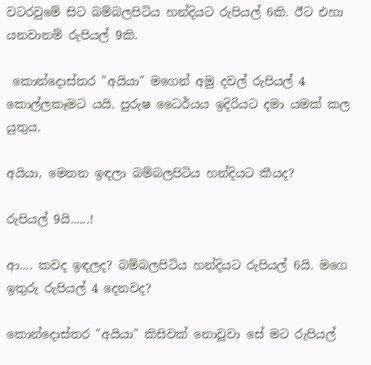වටරවුමේ සිට බම්බලපිටිය හන්දියට රුපියල් 6කි. ඊට එහා යනවානම් රුපියල් 9කි.

 කොන්දොස්තර "අයියා" මගෙන් අමු දවල් රුපියල් 4 කොල්ලකෑමට යයි. පුරුෂ ධෛර්යය ඉදිරියට දමා යමක් කල යුතුය.

අයියා, මෙතන ඉඳලා බම්බලපිටිය හන්දියට කීයද?

රුපියල් 9යි......!

ආ.... කවද ඉඳලද? බම්බලපිටිය හන්දියට රුපියල් 6යි. මගෙ ඉතුරු රුපියල් 4 දෙනවද?

කොන්දොස්තර "අයියා" කිසිවක් නොවූවා සේ මට රුපියල්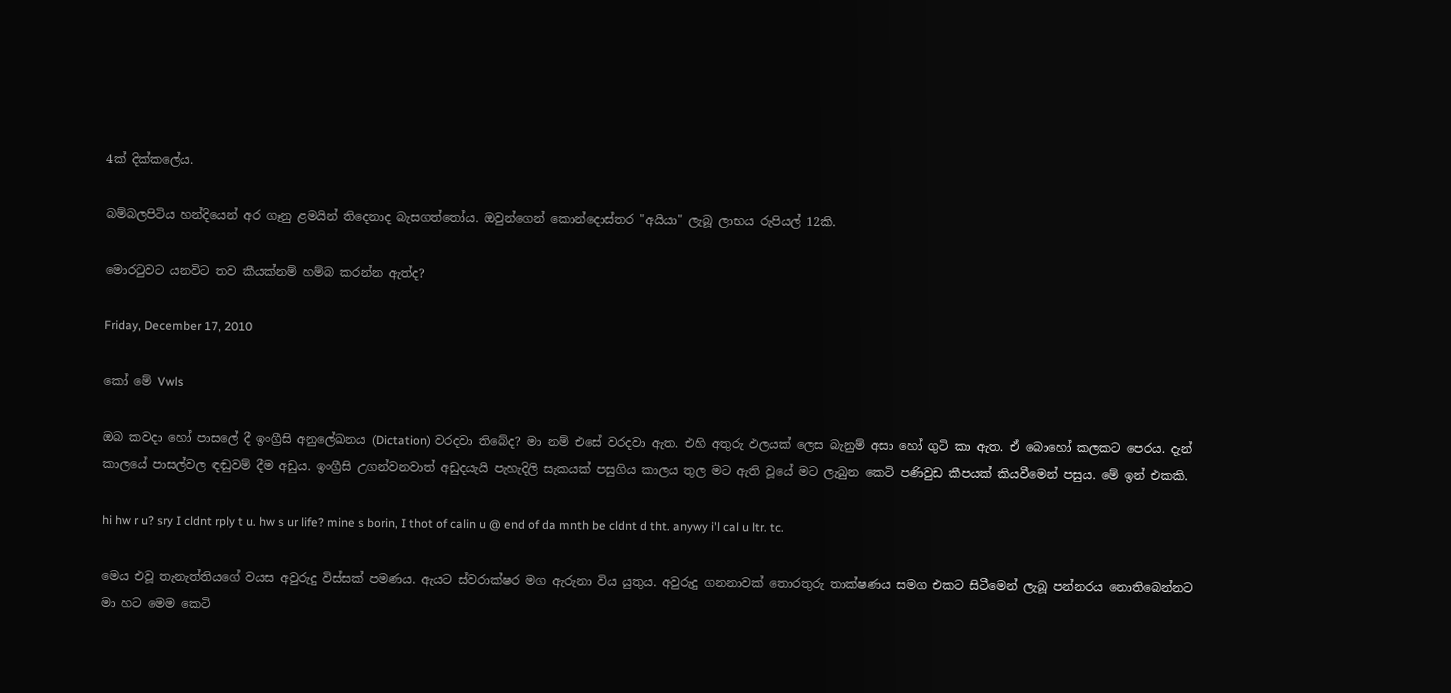4ක් දික්කලේය.

බම්බලපිටිය හන්දියෙන් අර ගෑනු ළමයින් තිදෙනාද බැසගත්තෝය. ඔවුන්ගෙන් කොන්දොස්තර "අයියා" ලැබූ ලාභය රුපියල් 12කි.

මොර‍ටුවට යනවිට තව කීයක්නම් හම්බ කරන්න ඇත්ද?

Friday, December 17, 2010

කෝ මේ Vwls

ඔබ කවදා හෝ පාසලේ දී ඉංග්‍රීසි අනුලේඛනය (Dictation) වරදවා තිබේද? මා නම් එසේ වරදවා ඇත. එහි අතුරු ඵලයක් ලෙස බැනුම් අසා හෝ ගුටි කා ඇත. ඒ බොහෝ කලකට පෙරය. දැන් කාලයේ පාසල්වල ඳඬුවම් දීම අඩුය. ඉංග්‍රීසි උගන්වනවාත් අඩුදයැයි පැහැදිලි සැකයක් පසුගිය කාලය තුල මට ඇති වූයේ මට ලැබුන කෙටි පණිවුඩ කීපයක් කියවීමෙන් පසුය. මේ ඉන් එකකි.

hi hw r u? sry I cldnt rply t u. hw s ur life? mine s borin, I thot of calin u @ end of da mnth be cldnt d tht. anywy i'l cal u ltr. tc.

මෙය එවූ තැනැත්තියගේ වයස අවුරුදු විස්සක් පමණය. ඇයට ස්වරාක්ෂර මග ඇරුනා විය යුතුය. අවුරුදු ගනනාවක් තොරතුරු තාක්ෂණය සමග එකට සිටීමෙන් ලැබූ පන්නරය නොතිබෙන්නට මා හට මෙම කෙටි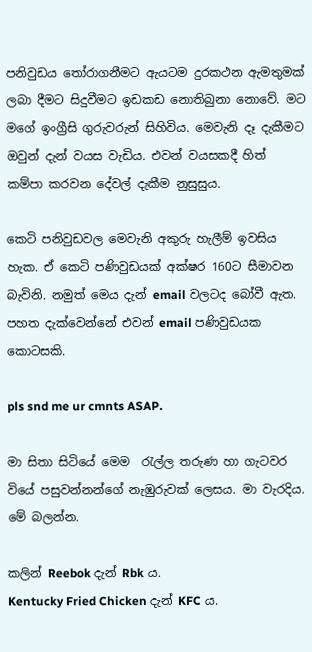පනිවුඩය ‍තෝරාගනීමට ඇයටම දුරකථන ඇමතුමක් ලබා දීමට සිදුවීමට ඉඩකඩ නොතිබුනා නොවේ. මට මගේ ඉංග්‍රීසි ගුරුවරුන් සිහිවිය. මෙවැනි දෑ දැකීමට ඔවුන් දැන් වයස වැඩිය. එවන් වයසකදී හිත් කම්පා කරවන දේවල් දැකීම නුසුසුය.

කෙටි පනිවුඩවල මෙවැනි අකුරු හැලීම් ඉවසිය හැක. ඒ කෙටි පණිවුඩයක් අක්ෂර 160ට සීමාවන බැවිනි. නමුත් මෙය දැන් email වලටද බෝවී ඇත. පහත දැක්වෙන්නේ එවන් email පණිවුඩයක කොටසකි.

pls snd me ur cmnts ASAP.

මා සිතා සිටියේ මෙම  ‍රැල්ල තරුණ හා ගැටවර වියේ පසුවන්නන්ගේ නැඹුරුවක් ලෙසය. මා වැරදිය. මේ බලන්න.

කලින් Reebok දැන් Rbk ය.
Kentucky Fried Chicken දැන් KFC ය.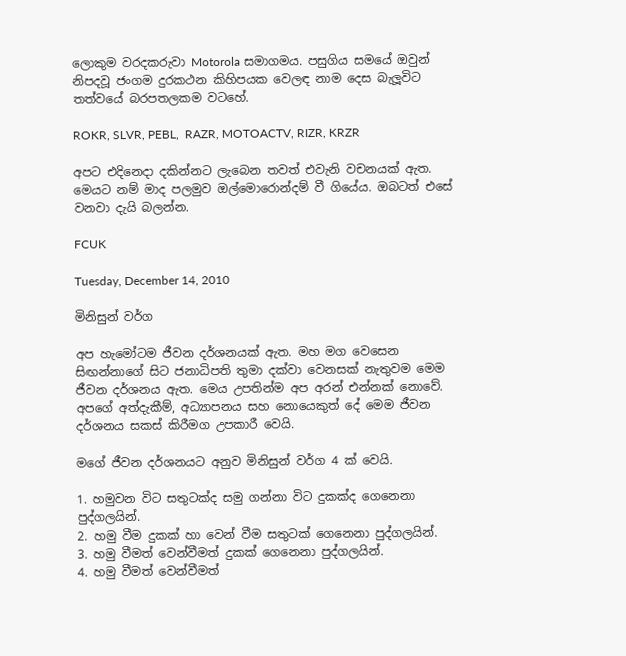ලොකුම වරදකරුවා Motorola සමාගමය. පසුගිය සමයේ ඔවුන් නිපදවූ ජංගම දුරකථන කිහිපයක වෙලඳ නාම දෙස බැලූවිට තත්වයේ බරපතලකම වටහේ.

ROKR, SLVR, PEBL,  RAZR, MOTOACTV, RIZR, KRZR

අපට එදිනෙදා දකින්නට ලැබෙන තවත් එවැනි වචනයක් ඇත. මෙයට නම් මාද පලමුව ඔල්මොරොන්දම් වී ගියේය. ඔබටත් එසේ වනවා දැයි බලන්න.

FCUK

Tuesday, December 14, 2010

මිනිසුන් වර්ග

අප හැමෝටම ජීවන දර්ශනයක් ඇත. මහ මග වෙසෙන සිඟන්නාගේ සිට ජනාධිපති තුමා දක්වා වෙනසක් නැතුවම මෙම ජීවන දර්ශනය ඇත. මෙය උපතින්ම අප අරන් එන්නක් නොවේ. අපගේ අත්දැකීම්, අධ්‍යාපනය සහ නොයෙකුත් දේ මෙම ජීවන දර්ශනය සකස් කිරීමග උපකාරී වෙයි.

මගේ ජීවන දර්ශනයට අනුව මිනිසුන් වර්ග 4 ක් වෙයි.

1. හමුවන විට සතුටක්ද සමු ගන්නා විට දුකක්ද ගෙනෙනා පුද්ගලයින්.
2. හමු වීම දුකක් හා වෙන් වීම සතුටක් ගෙනෙනා පුද්ගලයින්.
3. හමු වීමත් වෙන්වීමත් දුකක් ගෙනෙනා පුද්ගලයින්.
4. හමු වීමත් වෙන්වීමත්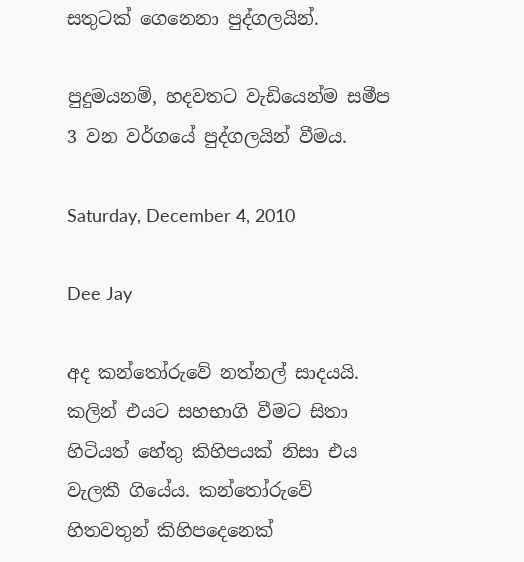සතුටක් ගෙනෙනා පුද්ගලයින්.

පුදුමයනම්, හදවතට වැඩියෙන්ම සමීප 3 වන වර්ගයේ පුද්ගලයින් වීමය.

Saturday, December 4, 2010

Dee Jay

අද කන්තෝරුවේ නත්නල් සාදයයි. කලින් එයට සහභාගි වීමට සිතා හිටියත් හේතු කිහිපයක් නිසා එය වැලකී ගියේය. කන්තෝරුවේ හිතවතුන් කිහිපදෙනෙක්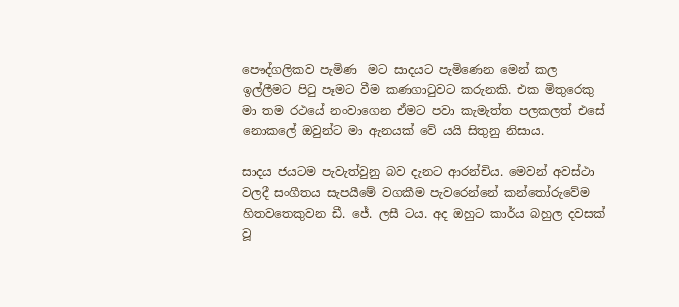පෞද්ගලිකව පැමිණ  මට සාදයට පැමිණෙන මෙන් කල ඉල්ලීමට පි‍ටු පෑමට වීම කණගා‍ටුවට කරුනකි. එක මිතුරෙකු මා තම රථයේ නංවාගෙන ඒමට පවා කැමැත්ත පලකලත් එසේ නොකලේ ඔවුන්ට මා ඇනයක් වේ යයි සිතුනු නිසාය.

සාදය ජයටම පැවැත්වුනු බව දැනට ආරන්චිය. මෙවන් අවස්ථා වලදී සංගීතය සැපයීමේ වගකීම පැවරෙන්නේ කන්තෝරුවේම හිතවතෙකුවන ඩී. ජේ. ලසී ටය. අද ඔහුට කාර්ය බහුල දවසක් වූ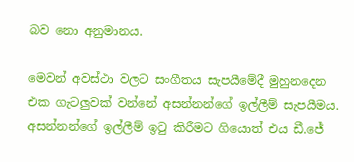බව නො අනුමානය.

මෙවන් අවස්ථා වලට සංගීතය සැපයීමේදී මුහුනදෙන එක ගැටලුවක් වන්නේ අසන්නන්ගේ ඉල්ලීම් සැපයීමය. අසන්නන්ගේ ඉල්ලීම් ඉ‍ටු කිරීමට ගියොත් එය ඩී.ජේ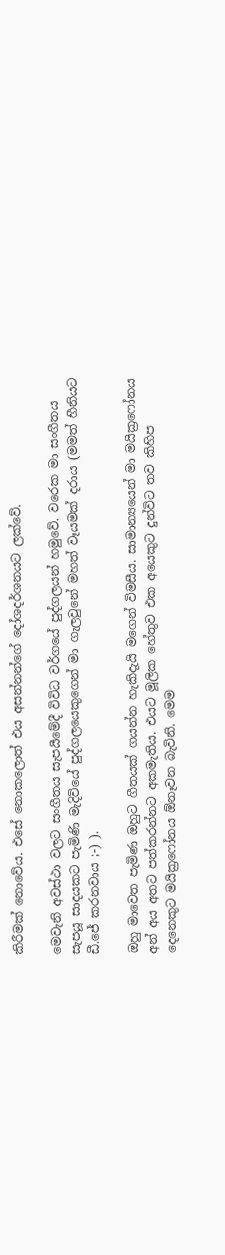කිරීමක් නොවේය. එසේ නොකලොත් එය අසන්නන්ගේ දෝශදර්ශනයට ලක්වේ.

මෙවැනි අවස්ථා වලට සංගීතය සැපයීමේදී විවිධ වර්ගයේ පුද්ගලයන් හමුවේ. වරෙක මා සංගීතය සැපයූ සාදයකට පැමිණි මැදිවියේ පුද්ගලයෙකුගෙන් මා ගැලවුනේ මහත් වෑයමක් දරාය (මමත් හීනියට ඩී.ජේ කරනවාය ;-) ).

ඔහු මාවෙත පැමිණ ඔහුට ගීතයක් ගයන්න හැකිදැයි මගෙන් විමසීය. සාමාන්‍යයෙන් මා මයික්‍රෆෝනය අන් අය අතට පත්කරන්නට අකමැතිය. එයට මූලික හේතුව එක අයෙකුට දුන්විට තව කිහිප දෙනෙකුට මයික්‍රෆෝනය ඕනෑවන බැවිනි. මෙම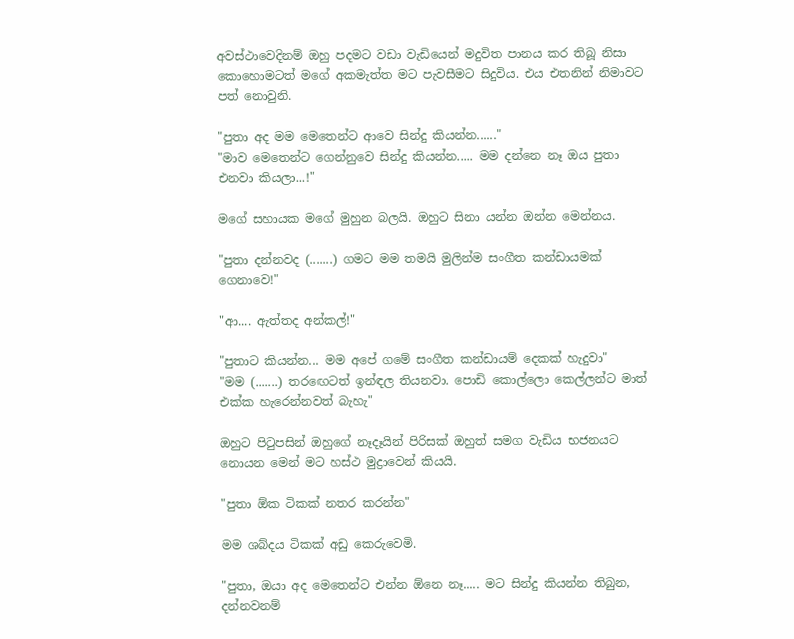අවස්ථාවෙදිනම් ඔහු පදමට වඩා වැඩියෙන් මදුවිත පානය කර තිබූ නිසා කොහොමටත් මගේ අකමැත්ත මට පැවසීමට සිදුවිය. එය එතනින් නිමාවට පත් නොවුනි.

"පුතා අද මම මෙතෙන්ට ආවෙ සින්දු කියන්න......"
"මාව මෙතෙන්ට ගෙන්නුවෙ සින්දු කියන්න..... මම දන්නෙ නෑ ඔය පුතා එනවා කියලා...!"

මගේ සහායක මගේ මුහුන බලයි. ඔහුට සිනා යන්න ඔන්න මෙන්නය.

"පුතා දන්නවද (.......) ගමට මම තමයි මුලින්ම සංගීත කන්ඩායමක් ගෙනාවෙ!"

"ආ.... ඇත්තද අන්කල්!"

"පුතාට කියන්න... මම අපේ ගමේ සංගීත කන්ඩායම් දෙකක් හැදුවා"
"මම (.......) තර‍ඟෙටත් ඉන්ඳල තියනවා. පොඩි කොල්ලො කෙල්ලන්ට මාත් එක්ක හැරෙන්නවත් බැහැ"

ඔහුට පි‍ටුපසින් ඔහුගේ නෑදෑයින් පිරිසක් ඔහුත් සමග වැඩිය භජනයට නොයන මෙන් මට හස්ථ මුද්‍රාවෙන් කියයි.

"පුතා ඕක ටිකක් නතර කරන්න"

මම ශබ්දය ටිකක් අඩු කෙරුවෙමි.

"පුතා, ඔයා අද මෙතෙන්ට එන්න ඕනෙ නෑ..... මට සින්දු කියන්න තිබුන, දන්නවනම්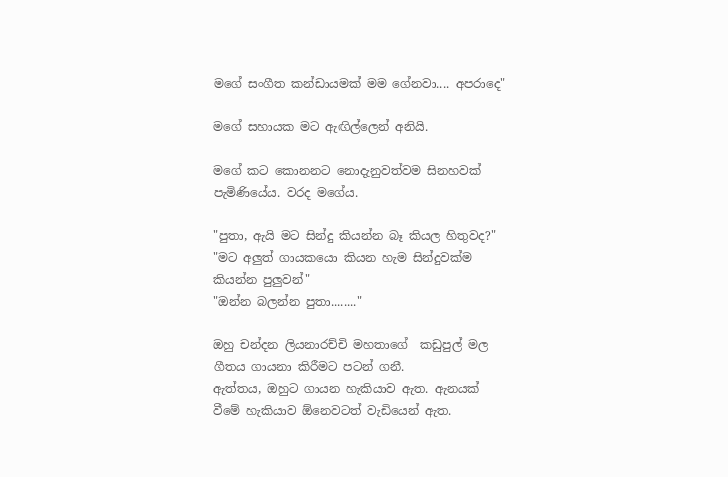මගේ සංගීත කන්ඩායමක් මම ගේනවා.... අපරාදෙ"

මගේ සහායක මට ඇඟිල්ලෙන් අනියි.

මගේ කට කොනනට නොදැනුවත්වම සිනහවක් පැමිණියේය. වරද මගේය.

"පුතා, ඇයි මට සින්දු කියන්න බෑ කියල හිතුවද?"
"මට අලුත් ගායකයො කියන හැම සින්දුවක්ම කියන්න පුලුවන්"
"ඔන්න බලන්න පුතා........"

ඔහු චන්දන ලියනාරච්චි මහතාගේ  කඩුපුල් මල ගීතය ගායනා කිරීමට පටන් ගනී.
ඇත්තය, ඔහුට ගායන හැකියාව ඇත. ඇනයක් වීමේ හැකියාව ඕනෙවටත් වැඩියෙන් ඇත.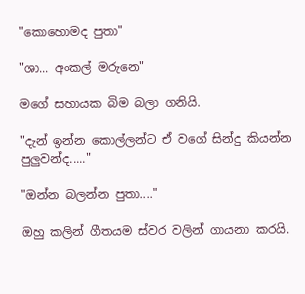"කොහොමද පුතා"

"ශා... අංකල් මරුනෙ"

මගේ සහායක බිම බලා ගනියි.

"දැන් ඉන්න කොල්ලන්ට ඒ වගේ සින්දු කියන්න පුලුවන්ද....."

"ඔන්න බලන්න පුතා...."

ඔහු කලින් ගීතයම ස්වර වලින් ගායනා කරයි.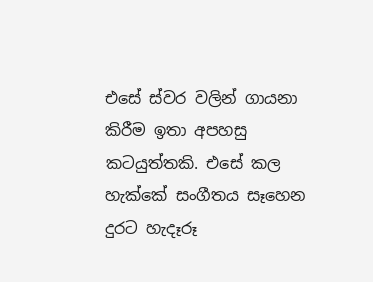එසේ ස්වර වලින් ගායනා කිරීම ඉතා අපහසු කටයුත්තකි. එසේ කල හැක්කේ සංගීතය සෑහෙන දුරට හැදෑරූ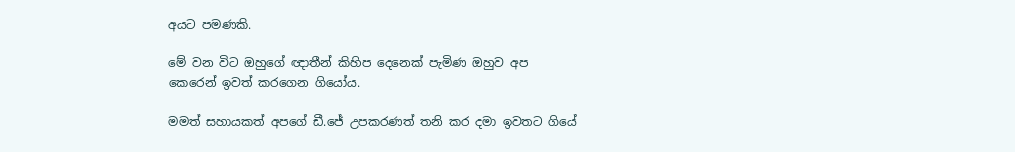අයට පමණකි.

මේ වන විට ඔහුගේ ඥාතීන් කිහිප දෙනෙක් පැමිණ ඔහුව අප කෙරෙන් ඉවත් කරගෙන ගියෝය.

මමත් සහායකත් අපගේ ඩී.ජේ උපකරණත් තනි කර දමා ඉවතට ගියේ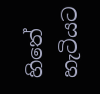හිතේ හැටියට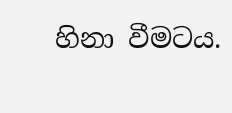හිනා වීමටය.